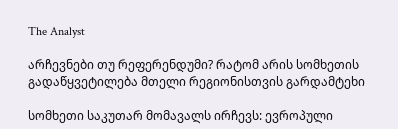The Analyst

არჩევნები თუ რეფერენდუმი? რატომ არის სომხეთის გადაწყვეტილება მთელი რეგიონისთვის გარდამტეხი

სომხეთი საკუთარ მომავალს ირჩევს: ევროპული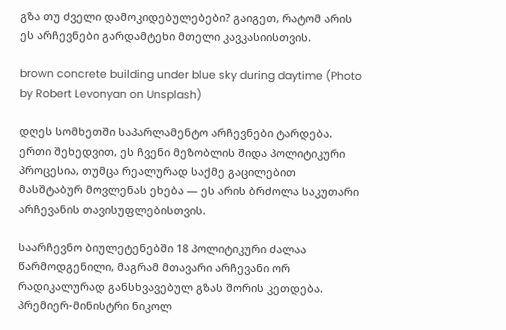გზა თუ ძველი დამოკიდებულებები? გაიგეთ, რატომ არის ეს არჩევნები გარდამტეხი მთელი კავკასიისთვის.

brown concrete building under blue sky during daytime (Photo by Robert Levonyan on Unsplash)

დღეს სომხეთში საპარლამენტო არჩევნები ტარდება. ერთი შეხედვით, ეს ჩვენი მეზობლის შიდა პოლიტიკური პროცესია, თუმცა რეალურად საქმე გაცილებით მასშტაბურ მოვლენას ეხება — ეს არის ბრძოლა საკუთარი არჩევანის თავისუფლებისთვის.

საარჩევნო ბიულეტენებში 18 პოლიტიკური ძალაა წარმოდგენილი, მაგრამ მთავარი არჩევანი ორ რადიკალურად განსხვავებულ გზას შორის კეთდება. პრემიერ-მინისტრი ნიკოლ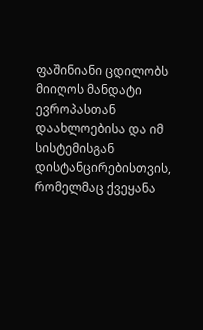ფაშინიანი ცდილობს მიიღოს მანდატი ევროპასთან დაახლოებისა და იმ სისტემისგან დისტანცირებისთვის, რომელმაც ქვეყანა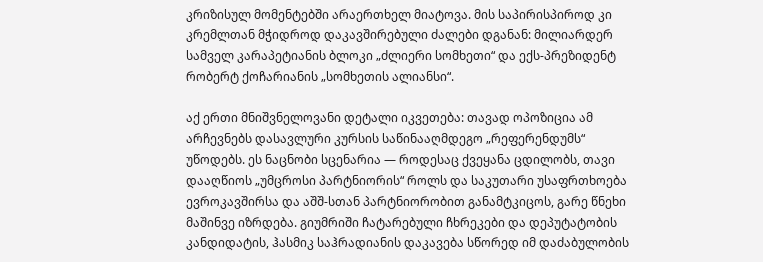კრიზისულ მომენტებში არაერთხელ მიატოვა. მის საპირისპიროდ კი კრემლთან მჭიდროდ დაკავშირებული ძალები დგანან: მილიარდერ სამველ კარაპეტიანის ბლოკი „ძლიერი სომხეთი“ და ექს-პრეზიდენტ რობერტ ქოჩარიანის „სომხეთის ალიანსი“.

აქ ერთი მნიშვნელოვანი დეტალი იკვეთება: თავად ოპოზიცია ამ არჩევნებს დასავლური კურსის საწინააღმდეგო „რეფერენდუმს“ უწოდებს. ეს ნაცნობი სცენარია — როდესაც ქვეყანა ცდილობს, თავი დააღწიოს „უმცროსი პარტნიორის“ როლს და საკუთარი უსაფრთხოება ევროკავშირსა და აშშ-სთან პარტნიორობით განამტკიცოს, გარე წნეხი მაშინვე იზრდება. გიუმრიში ჩატარებული ჩხრეკები და დეპუტატობის კანდიდატის, ჰასმიკ საჰრადიანის დაკავება სწორედ იმ დაძაბულობის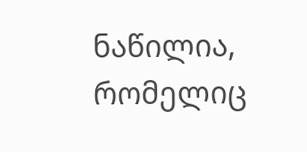ნაწილია, რომელიც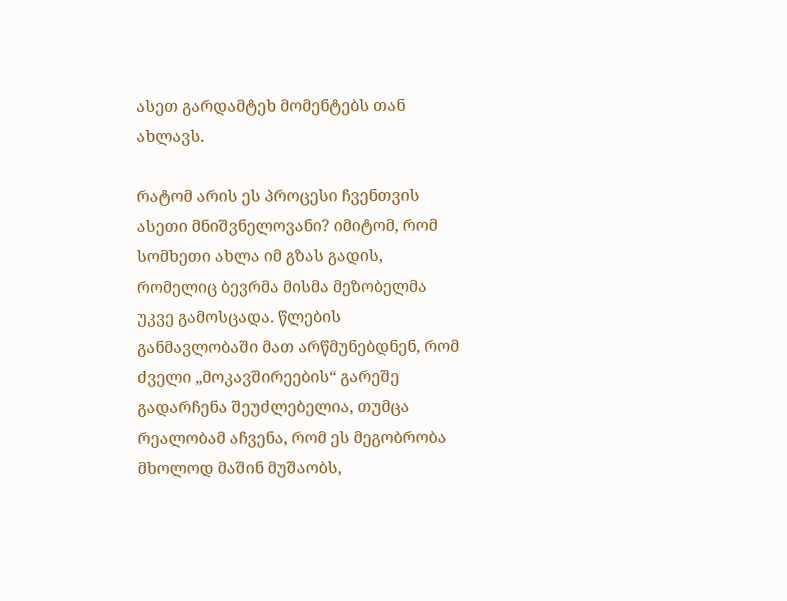ასეთ გარდამტეხ მომენტებს თან ახლავს.

რატომ არის ეს პროცესი ჩვენთვის ასეთი მნიშვნელოვანი? იმიტომ, რომ სომხეთი ახლა იმ გზას გადის, რომელიც ბევრმა მისმა მეზობელმა უკვე გამოსცადა. წლების განმავლობაში მათ არწმუნებდნენ, რომ ძველი „მოკავშირეების“ გარეშე გადარჩენა შეუძლებელია, თუმცა რეალობამ აჩვენა, რომ ეს მეგობრობა მხოლოდ მაშინ მუშაობს,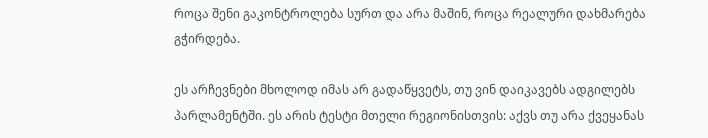როცა შენი გაკონტროლება სურთ და არა მაშინ, როცა რეალური დახმარება გჭირდება.

ეს არჩევნები მხოლოდ იმას არ გადაწყვეტს, თუ ვინ დაიკავებს ადგილებს პარლამენტში. ეს არის ტესტი მთელი რეგიონისთვის: აქვს თუ არა ქვეყანას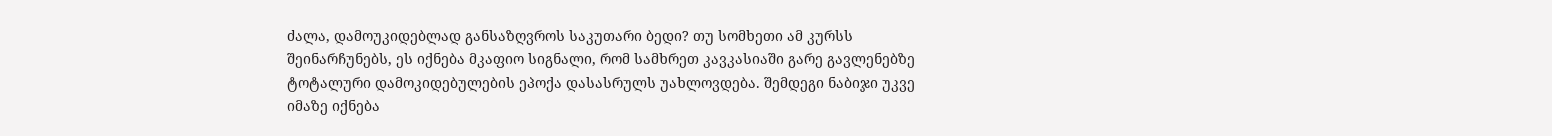ძალა, დამოუკიდებლად განსაზღვროს საკუთარი ბედი? თუ სომხეთი ამ კურსს შეინარჩუნებს, ეს იქნება მკაფიო სიგნალი, რომ სამხრეთ კავკასიაში გარე გავლენებზე ტოტალური დამოკიდებულების ეპოქა დასასრულს უახლოვდება. შემდეგი ნაბიჯი უკვე იმაზე იქნება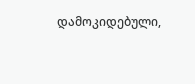დამოკიდებული,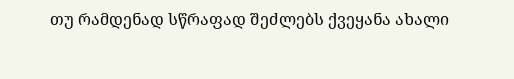თუ რამდენად სწრაფად შეძლებს ქვეყანა ახალი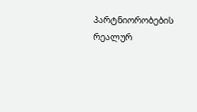პარტნიორობების რეალურ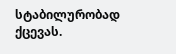სტაბილურობად ქცევას.